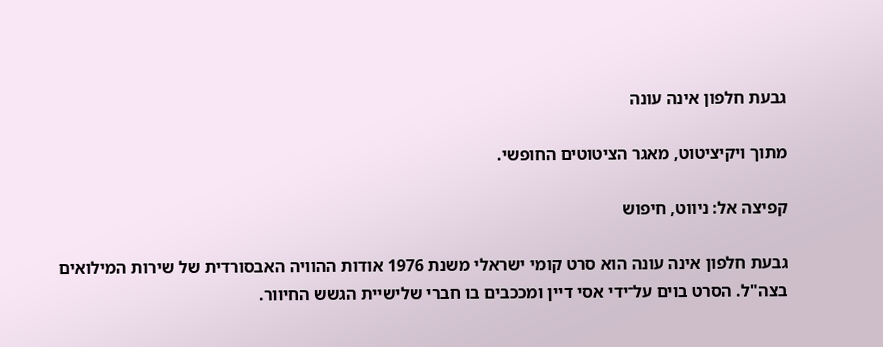גבעת חלפון אינה עונה

מתוך ויקיציטוט, מאגר הציטוטים החופשי.

קפיצה אל: ניווט, חיפוש

גבעת חלפון אינה עונה הוא סרט קומי ישראלי משנת 1976 אודות ההוויה האבסורדית של שירות המילואים בצה"ל. הסרט בוים על־ידי אסי דיין ומככבים בו חברי שלישיית הגשש החיוור.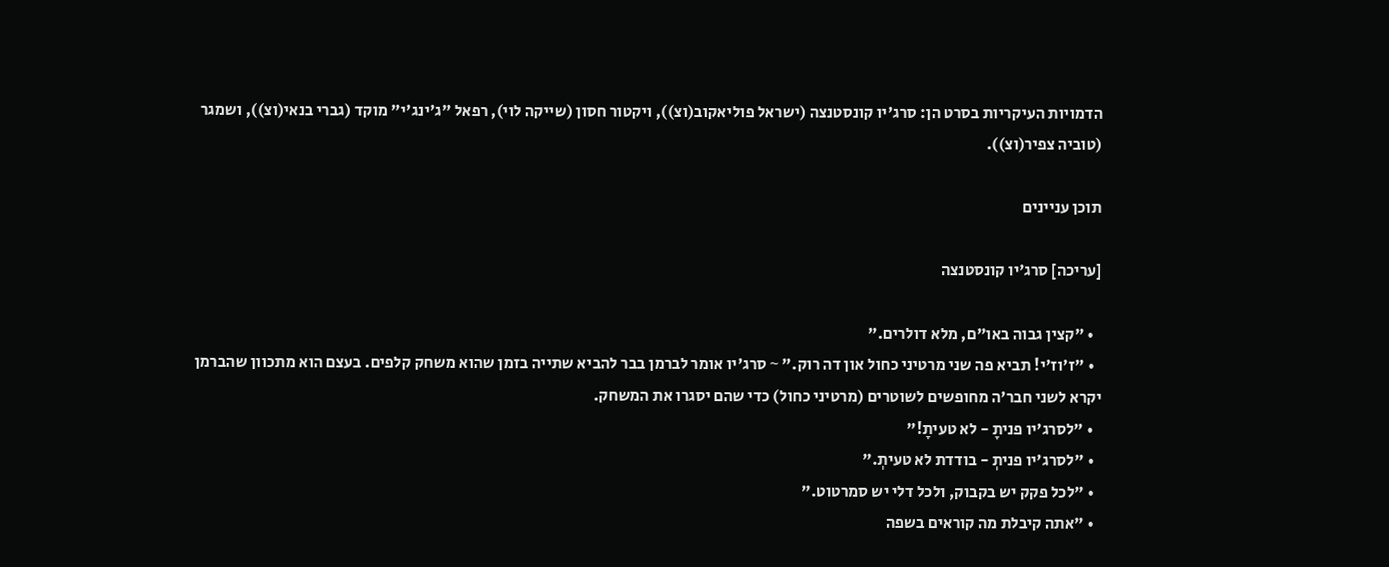הדמויות העיקריות בסרט הן: סרג'יו קונסטנצה (ישראל פוליאקוב(וצ)), ויקטור חסון (שייקה לוי), רפאל "ג'ינג'י" מוקד (גברי בנאי(וצ)), ושמגר (טוביה צפיר(וצ)).

תוכן עניינים

[עריכה] סרג'יו קונסטנצה

  • "קצין גבוה באו"ם, מלא דולרים."
  • "ז'וז'י! תביא פה שני מרטיני כחול און דה רוק." ~ סרג'יו אומר לברמן בבר להביא שתייה בזמן שהוא משחק קלפים. בעצם הוא מתכוון שהברמן יקרא לשני חבר'ה מחופשים לשוטרים (מרטיני כחול) כדי שהם יסגרו את המשחק.
  • "לסרג'יו פניתָ - לא טעיתָ!"
  • "לסרג'יו פניתְ - בודדת לא טעיתְ."
  • "לכל פקק יש בקבוק, ולכל דלי יש סמרטוט."
  • "אתה קיבלת מה קוראים בשפה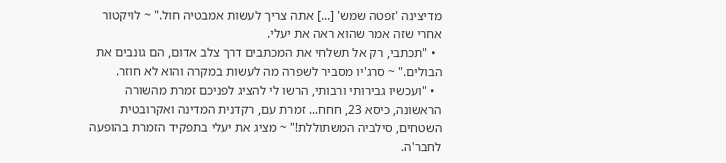מדיצינה 'זפטה שמש' [...] אתה צריך לעשות אמבטיה חול." ~ לויקטור אחרי שזה אמר שהוא ראה את יעלי.
  • "תכתבי, רק אל תשלחי את המכתבים דרך צלב אדום, הם גונבים את הבולים." ~ סרג'יו מסביר לשפרה מה לעשות במקרה והוא לא חוזר.
  • "ועכשיו גבירותי ורבותי, הרשו לי להציג לפניכם זמרת מהשורה הראשונה, כיסא 23, חחח... זמרת עם, רקדנית המדינה ואקרובטית השטחים, סילביה המשתוללת!" ~ מציג את יעלי בתפקיד הזמרת בהופעה לחבר'ה.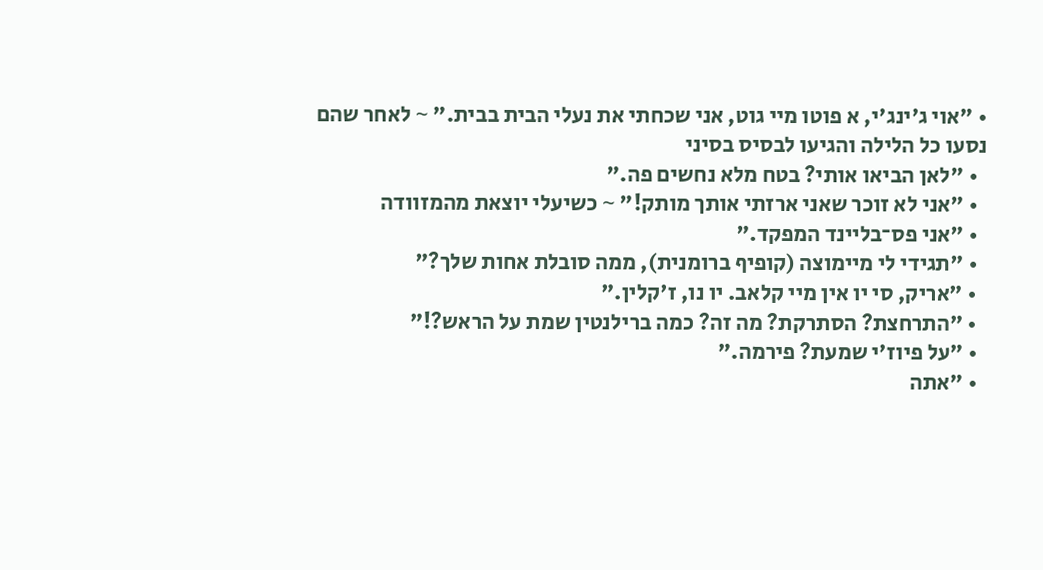• "אוי ג'ינג'י, א פוטו מיי גוט, אני שכחתי את נעלי הבית בבית." ~ לאחר שהם נסעו כל הלילה והגיעו לבסיס בסיני
  • "לאן הביאו אותי? בטח מלא נחשים פה."
  • "אני לא זוכר שאני ארזתי אותך מותק!" ~ כשיעלי יוצאת מהמזוודה
  • "אני פס־בליינד המפקד."
  • "תגידי לי מיימוצה (קופיף ברומנית), ממה סובלת אחות שלך?"
  • "אריק, סי יו אין מיי קלאב. יו נו, ז'קלין."
  • "התרחצת? הסתרקת? מה זה? כמה ברילנטין שמת על הראש?!"
  • "על פיוז'י שמעת? פירמה."
  • "אתה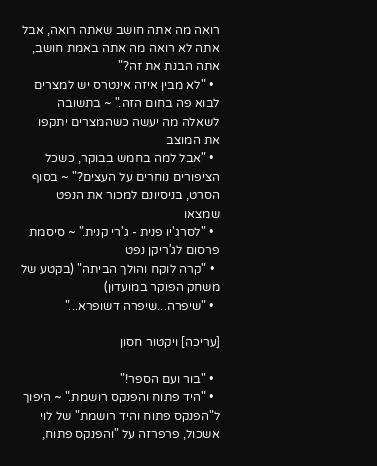רואה מה אתה חושב שאתה רואה, אבל אתה לא רואה מה אתה באמת חושב, אתה הבנת את זה?"
  • "לא מבין איזה אינטרס יש למצרים לבוא פה בחום הזה." ~ בתשובה לשאלה מה יעשה כשהמצרים יתקפו את המוצב
  • "אבל למה בחמש בבוקר, כשכל הציפורים נוחרים על העצים?" ~ בסוף הסרט, בניסיונם למכור את הנפט שמצאו
  • "לסרג'יו פנית - ג'רי קנית." ~ סיסמת פרסום לג'ריקן נפט
  • "קרה לוקח והולך הביתה" (בקטע של משחק הפוקר במועדון)
  • "שיפרה...שיפרה דשופרא..."

[עריכה] ויקטור חסון

  • "בור ועם הספר!"
  • "היד פתוח והפנקס רושמת." ~ היפוך ל"הפנקס פתוח והיד רושמת" של לוי אשכול, פרפרזה על "והפנקס פתוח,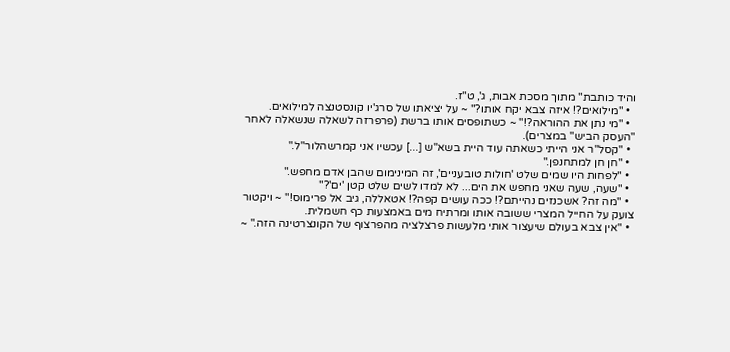והיד כותבת" מתוך מסכת אבות, ג', ט"ז.
  • "מילואים?! איזה צבא יקח אותו?" ~ על יציאתו של סרג'יו קונסטנצה למילואים.
  • "מי נתן את ההוראה?!" ~ כשתופסים אותו ברשת (פרפרזה לשאלה שנשאלה לאחר "העסק הביש" במצרים).
  • "קסל"ר אני הייתי כשאתה עוד היית בשא"ש [...] עכשיו אני קמרשהלור"ל."
  • "חן חן למתחנפן."
  • "לפחות היו שמים שלט 'חולות טובעניים', זה המינימום שהבן אדם מחפש."
  • "שעה, שעה שאני מחפש את הים... לא למדו לשים שלט קטן 'ים'?"
  • "מה זה? אשכנזים נהייתם?! ככה עושים קפה?! אטאללה, גיב אל פרימוס!" ~ ויקטור צועק על החייל המצרי ששובה אותו ומרתיח מים באמצעות כף חשמלית.
  • "אין צבא בעולם שיעצור אותי מלעשות פרצלציה מהפרצוף של הקונצרטינה הזה." ~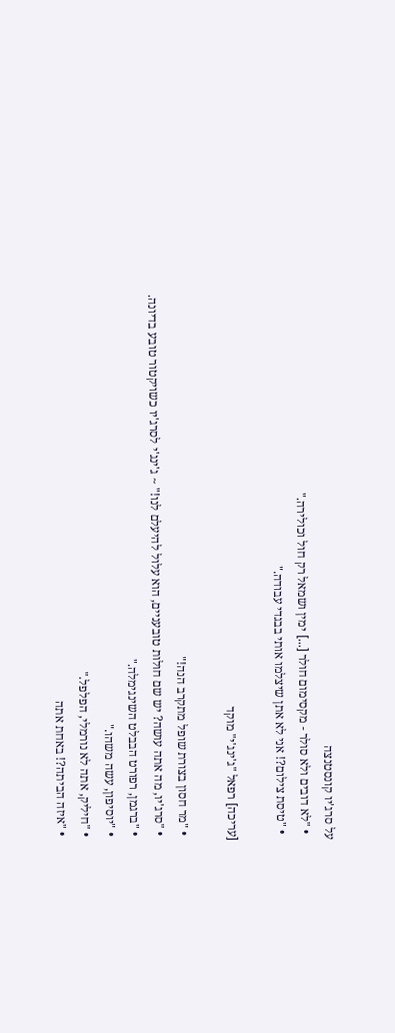על סרג'יו קונסטנצה
  • "לא דובים ולא סולר - מקסימום חולר [...] ימין ושמאל רק חול וכולירה."
  • "טיסת צילום?! אני לא אתן שיצלמו אותי בבגדי עבודה."

[עריכה] רפאל "ג'ינג'י" מוקד

  • "מר חסון בצורת שופל מתקרב הנה!"
  • "סרג'יו, מה אתה עושה? יש שם חולות טובעניים, הוא עלול להיעלם לנו!" ~ ג'ינג'י לסרג'יו כשויקטור טובע בדיונה.
  • "ברגמן, רפורט הבבלט השינגימלה."
  • "יוסיפון, עשה משהו."
  • "חיליק, אתה לא נורמלי, הפלפל."
  • "איזה הביתה?! באחת אתה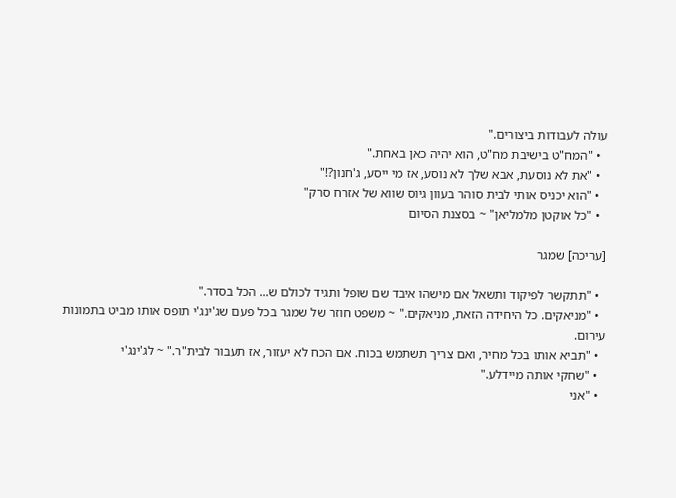עולה לעבודות ביצורים."
  • "המח"ט בישיבת מח"ט, הוא יהיה כאן באחת."
  • "את לא נוסעת, אבא שלך לא נוסע, אז מי ייסע, ג'חנון?!"
  • "הוא יכניס אותי לבית סוהר בעוון גיוס שווא של אזרח סרק"
  • "כל אוקטן מלמליאן" ~ בסצנת הסיום

[עריכה] שמגר

  • "תתקשר לפיקוד ותשאל אם מישהו איבד שם שופל ותגיד לכולם ש... הכל בסדר."
  • "מניאקים. כל היחידה הזאת, מניאקים." ~ משפט חוזר של שמגר בכל פעם שג'ינג'י תופס אותו מביט בתמונות עירום.
  • "תביא אותו בכל מחיר, ואם צריך תשתמש בכוח. אם הכח לא יעזור, אז תעבור לבית"ר." ~ לג'ינג'י
  • "שחקי אותה מיידלע."
  • "אני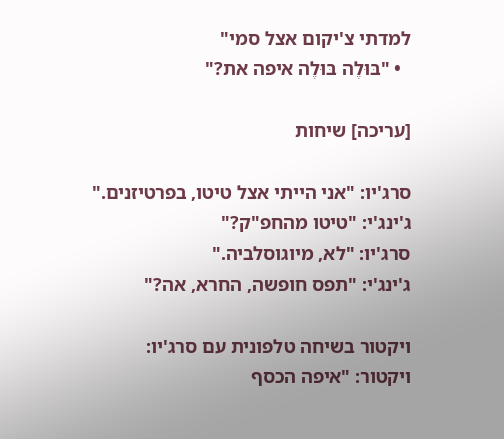למדתי צ'יקום אצל סמי"
  • "בּוּלֶה בּוּלֶה איפה את?"

[עריכה] שיחות

סרג'יו: "אני הייתי אצל טיטו, בפרטיזנים."
ג'ינג'י: "טיטו מהחפ"ק?"
סרג'יו: "לא, מיוגוסלביה."
ג'ינג'י: "תפס חופשה, החרא, אה?"

ויקטור בשיחה טלפונית עם סרג'יו:
ויקטור: "איפה הכסף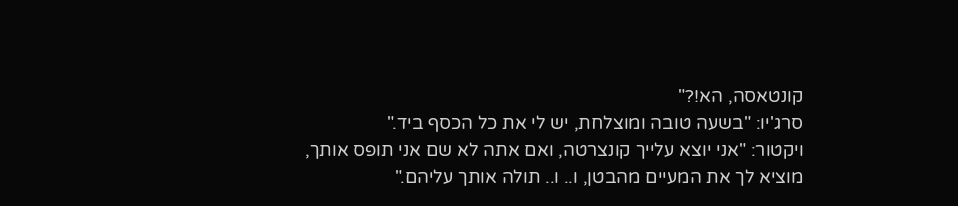קונטאסה, הא!?"
סרג'יו: "בשעה טובה ומוצלחת, יש לי את כל הכסף ביד."
ויקטור: "אני יוצא עלייך קונצרטה, ואם אתה לא שם אני תופס אותך, מוציא לך את המעיים מהבטן, ו.. ו.. תולה אותך עליהם."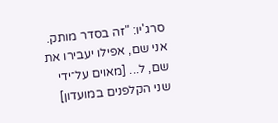סרג'יו: "זה בסדר מותק. אני שם, אפילו יעבירו את שם, ל... [מאוים על־ידי שני הקלפנים במועדון]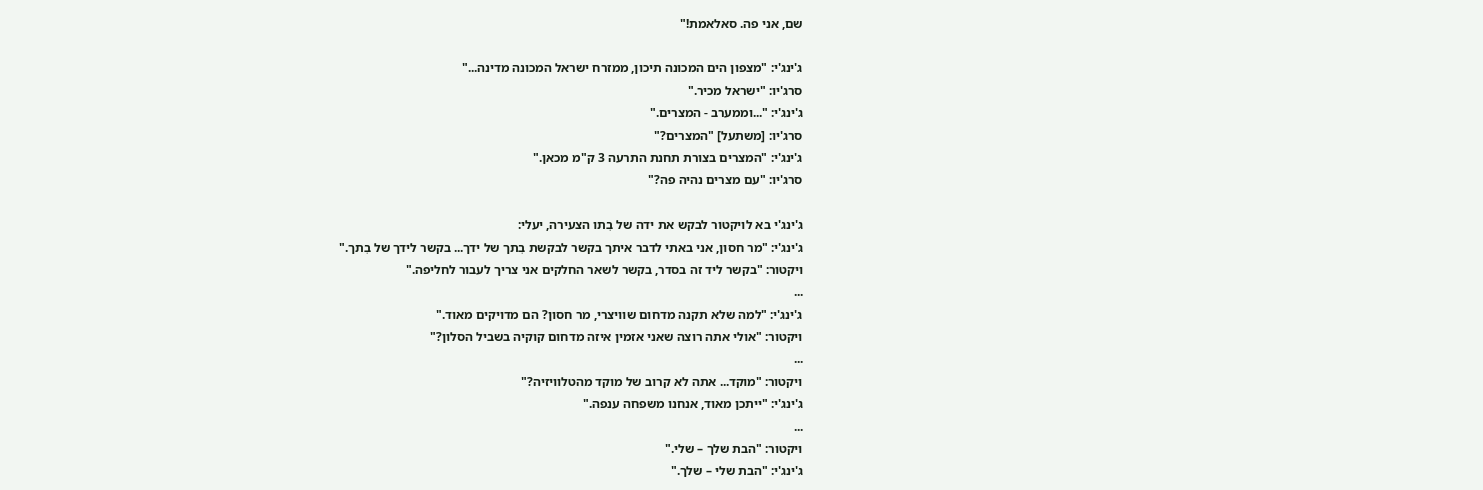שם, אני פה. סאלאמת!"

ג'ינג'י: "מצפון הים המכונה תיכון, ממזרח ישראל המכונה מדינה..."
סרג'יו: "ישראל מכיר."
ג'ינג'י: "...וממערב - המצרים."
סרג'יו: [משתעל] "המצרים?"
ג'ינג'י: "המצרים בצורת תחנת התרעה 3 ק"מ מכאן."
סרג'יו: "עם מצרים נהיה פה?"

ג'ינג'י בא לויקטור לבקש את ידה של בִתו הצעירה, יעלי:
ג'ינג'י: "מר חסון, אני באתי לדבר איתך בקשר לבקשת בִתך של ידך... בקשר לידך של בִתך."
ויקטור: "בקשר ליד זה בסדר, בקשר לשאר החלקים אני צריך לעבור לחליפה."
...
ג'ינג'י: "למה שלא תקנה מדחום שוויצרי, מר חסון? הם מדויקים מאוד."
ויקטור: "אולי אתה רוצה שאני אזמין איזה מדחום קוקיה בשביל הסלון?"
...
ויקטור: "מוקד... אתה לא קרוב של מוקד מהטלוויזיה?"
ג'ינג'י: "ייתכן מאוד, אנחנו משפחה ענפה."
...
ויקטור: "הבת שלך – שלי."
ג'ינג'י: "הבת שלי – שלך."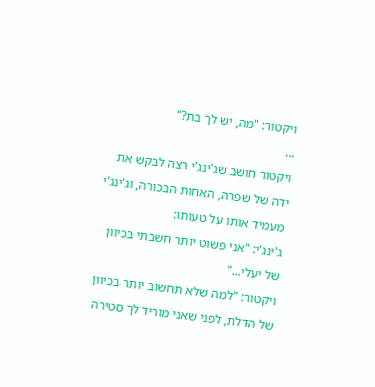ויקטור: "מה, יש לך בת?"
...
ויקטור חושב שג'ינג'י רצה לבקש את ידה של שפרה, האחות הבכורה, וג'ינג'י מעמיד אותו על טעותו:
ג'ינג'י: "אני פשוט יותר חשבתי בכיוון של יעלי..."
ויקטור: "למה שלא תחשוב יותר בכיוון של הדלת, לפני שאני מוריד לך סטירה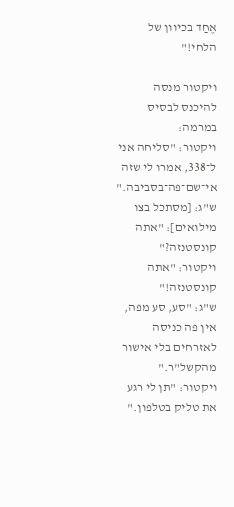אֶחַד בכיוון של הלחי!"

ויקטור מנסה להיכנס לבסיס במרמה:
ויקטור: "סליחה אני ל־338, אמרו לי שזה אי־שם־פה־בסביבה."
ש"ג: [מסתכל בצו מילואים]: "אתה קונסטנזה?"
ויקטור: "אתה קונסטנזה!"
ש"ג: "סע, סע מפה, אין פה כניסה לאזרחים בלי אישור מהקשל"ר."
ויקטור: "תן לי רגע את טליק בטלפון."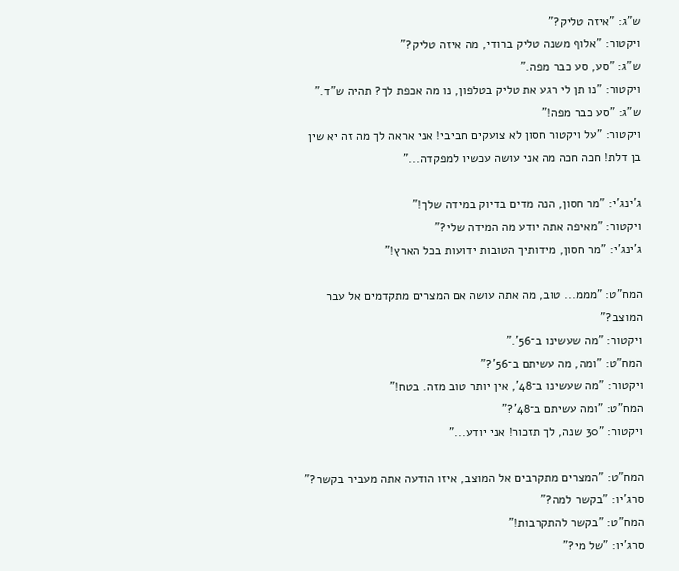ש"ג: "איזה טליק?"
ויקטור: "אלוף משנה טליק ברודי, מה איזה טליק?"
ש"ג: "סע, סע כבר מפה."
ויקטור: "נו תן לי רגע את טליק בטלפון, נו מה אכפת לך? תהיה ש"ד."
ש"ג: "סע כבר מפה!"
ויקטור: "על ויקטור חסון לא צועקים חביבי! אני אראה לך מה זה יא שין בן דלת! חכה חכה מה אני עושה עכשיו למפקדה..."

ג'ינג'י: "מר חסון, הנה מדים בדיוק במידה שלך!"
ויקטור: "מאיפה אתה יודע מה המידה שלי?"
ג'ינג'י: "מר חסון, מידותיך הטובות ידועות בכל הארץ!"

המח"ט: "מממ... טוב, מה אתה עושה אם המצרים מתקדמים אל עבר המוצב?"
ויקטור: "מה שעשינו ב־56'."
המח"ט: "ומה, מה עשיתם ב־56'?"
ויקטור: "מה שעשינו ב־48', אין יותר טוב מזה. בטח!"
המח"ט: "ומה עשיתם ב־48'?"
ויקטור: "30 שנה, לך תזכור! אני יודע..."

המח"ט: "המצרים מתקרבים אל המוצב, איזו הודעה אתה מעביר בקשר?"
סרג'יו: "בקשר למה?"
המח"ט: "בקשר להתקרבות!"
סרג'יו: "של מי?"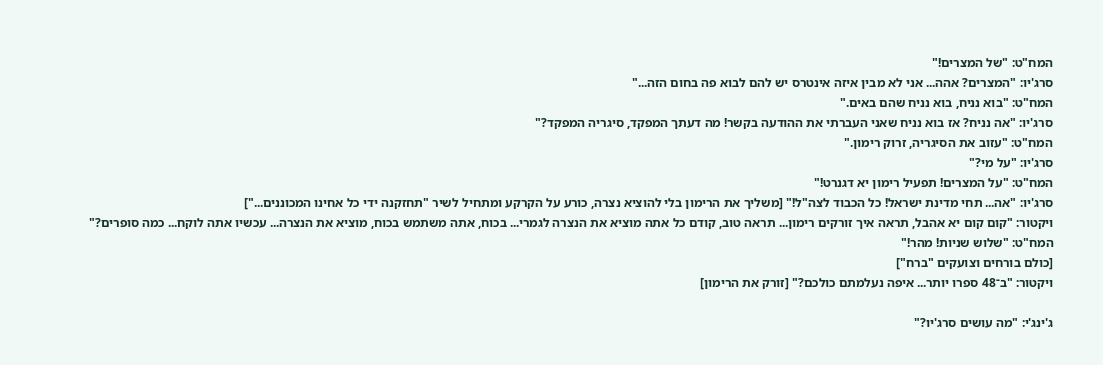המח"ט: "של המצרים!"
סרג'יו: "המצרים? אהה... אני לא מבין איזה אינטרס יש להם לבוא פה בחום הזה..."
המח"ט: "בוא נניח, בוא נניח שהם באים."
סרג'יו: "אה נניח? אז בוא נניח שאני העברתי את ההודעה בקשר! מה דעתך המפקד, סיגריה המפקד?"
המח"ט: "עזוב את הסיגריה, זרוק רימון."
סרג'יו: "על מי?"
המח"ט: "על המצרים! תפעיל רימון יא דגנרט!"
סרג'יו: "אה... תחי מדינת ישראל! כל הכבוד לצה"ל!" [משליך את הרימון בלי להוציא נצרה, כורע על הקרקע ומתחיל לשיר "תחזקנה ידי כל אחינו המכוננים..."]
ויקטור: "קום קום יא אהבל, תראה איך זורקים רימון... תראה טוב, קודם כל אתה מוציא את הנצרה לגמרי... בכוח, אתה משתמש בכוח, מוציא את הנצרה... עכשיו אתה לוקח... כמה סופרים?"
המח"ט: "שלוש שניות! מהר!"
[כולם בורחים וצועקים "ברח"]
ויקטור: "ב־48 ספרו יותר... איפה נעלמתם כולכם?" [זורק את הרימון]

ג'ינג'י: "מה עושים סרג'יו?"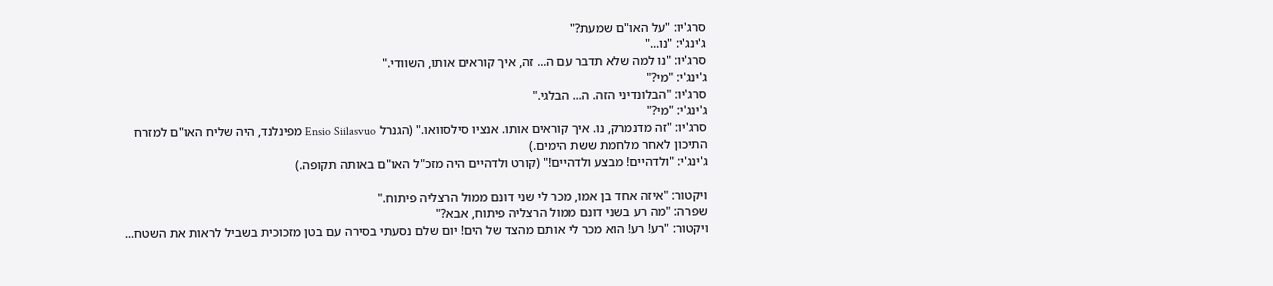סרג'יו: "על האו"ם שמעת?"
ג'ינג'י: "נו..."
סרג'יו: "נו למה שלא תדבר עם ה... זה, איך קוראים אותו, השוודי."
ג'ינג'י: "מי?"
סרג'יו: "הבלונדיני הזה. ה... הבלגי."
ג'ינג'י: "מי?"
סרג'יו: "זה מדנמרק, נו. איך קוראים אותו. אנציו סילסוואו." (הגנרל Ensio Siilasvuo מפינלנד, היה שליח האו"ם למזרח התיכון לאחר מלחמת ששת הימים.)
ג'ינג'י: "ולדהיים! מבצע ולדהיים!" (קורט ולדהיים היה מזכ"ל האו"ם באותה תקופה.)

ויקטור: "איזה אחד בן אמו, מכר לי שני דונם ממול הרצליה פיתוח."
שפרה: "מה רע בשני דונם ממול הרצליה פיתוח, אבא?"
ויקטור: "רע! רע! הוא מכר לי אותם מהצד של הים! יום שלם נסעתי בסירה עם בטן מזכוכית בשביל לראות את השטח...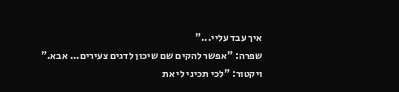איך עבד עליי..."
שפרה: "אפשר להקים שם שיכון לדגים צעירים... אבא."
ויקטור: "לכי תכיני לי את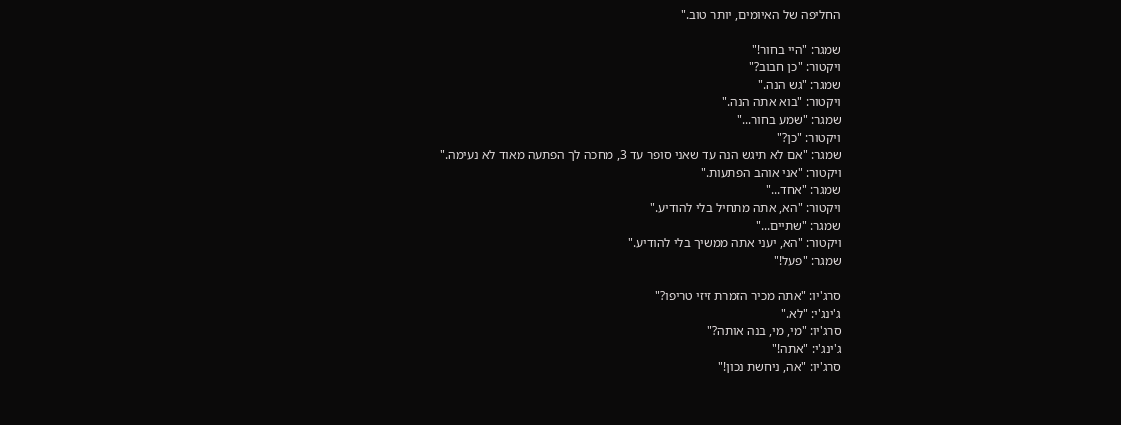החליפה של האיומים, יותר טוב."

שמגר: "היי בחור!"
ויקטור: "כן חבוב?"
שמגר: "גש הנה."
ויקטור: "בוא אתה הנה."
שמגר: "שמע בחור..."
ויקטור: "כן?"
שמגר: "אם לא תיגש הנה עד שאני סופר עד 3, מחכה לך הפתעה מאוד לא נעימה."
ויקטור: "אני אוהב הפתעות."
שמגר: "אחד..."
ויקטור: "הא, אתה מתחיל בלי להודיע."
שמגר: "שתיים..."
ויקטור: "הא, יעני אתה ממשיך בלי להודיע."
שמגר: "פעל!"

סרג'יו: "אתה מכיר הזמרת זיזי טריפו?"
ג'ינג'י: "לא."
סרג'יו: "מי, מי, בנה אותה?"
ג'ינג'י: "אתה!"
סרג'יו: "אה, ניחשת נכון!"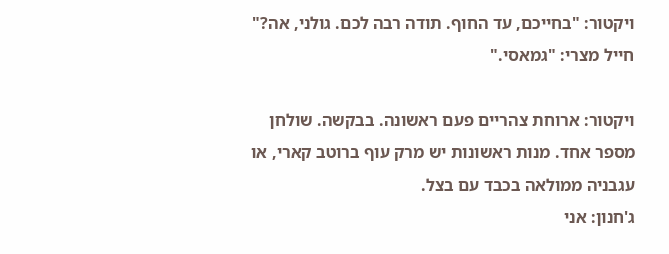ויקטור: "בחייכם, עד החוף. תודה רבה לכם. גולני, אה?"
חייל מצרי: "גמאסי."

ויקטור: ארוחת צהריים פעם ראשונה. בבקשה. שולחן מספר אחד. מנות ראשונות יש מרק עוף ברוטב קארי, או עגבניה ממולאה בכבד עם בצל.
ג'חנון: אני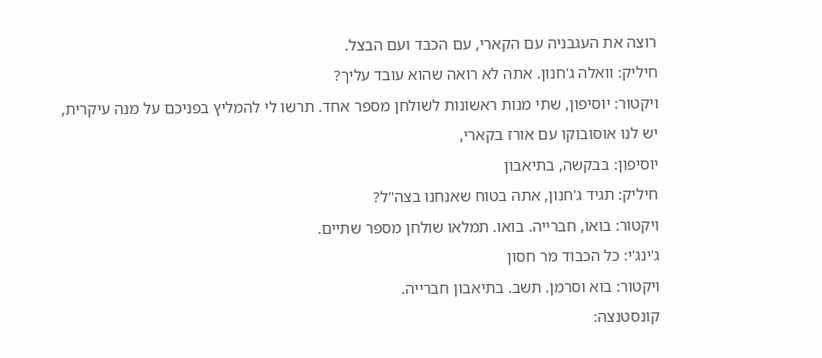רוצה את העגבניה עם הקארי, עם הכבד ועם הבצל.
חיליק: וואלה ג'חנון. אתה לא רואה שהוא עובד עליך?
ויקטור: יוסיפון, שתי מנות ראשונות לשולחן מספר אחד. תרשו לי להמליץ בפניכם על מנה עיקרית, יש לנו אוסובוקו עם אורז בקארי,
יוסיפון: בבקשה, בתיאבון
חיליק: תגיד ג'חנון, אתה בטוח שאנחנו בצה"ל?
ויקטור: בואו, חברייה. בואו. תמלאו שולחן מספר שתיים.
ג'ינג'י: כל הכבוד מר חסון
ויקטור: בוא וסרמן. תשב. בתיאבון חברייה.
קונסטנצה: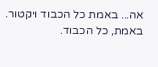אה... באמת כל הכבוד ויקטור. באמת, כל הכבוד.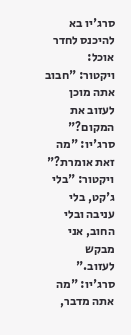סרג'יו בא להיכנס לחדר אוכל:
ויקטור: "חבוב אתה מוכן לעזוב את המקום?"
סרג'יו: "מה זאת אומרת?"
ויקטור: "בלי ג'קט, בלי עניבה ובלי החוב, אני מבקש לעזוב."
סרג'יו: "מה אתה מדבר,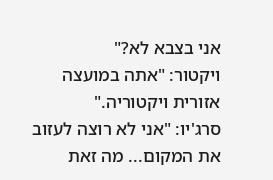אני בצבא לא?"
ויקטור: "אתה במועצה אזורית ויקטוריה."
סרג'יו: "אני לא רוצה לעזוב את המקום... מה זאת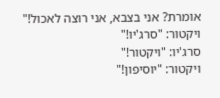אומרת? אני בצבא, אני רוצה לאכול!"
ויקטור: "סרג'יו!"
סרג'יו: "ויקטור!"
ויקטור: "יוסיפון!"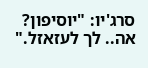סרג'יו: "יוסיפון? אה.. לך לעזאזל."